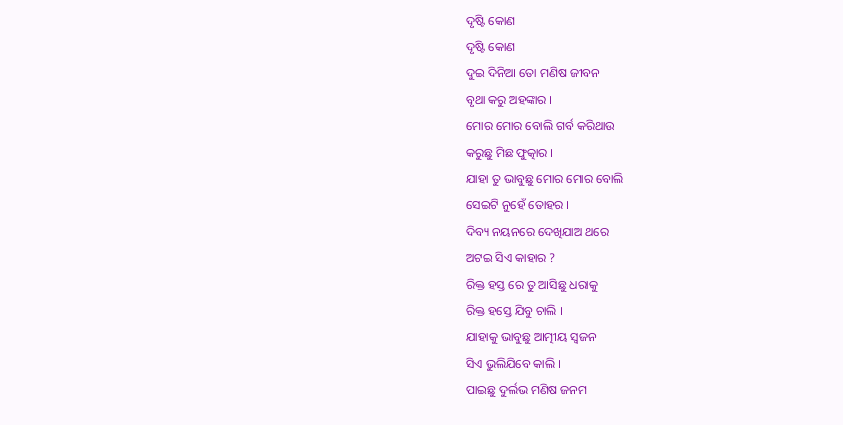ଦୃଷ୍ଟି କୋଣ
ଦୃଷ୍ଟି କୋଣ
ଦୁଇ ଦିନିଆ ତୋ ମଣିଷ ଜୀବନ
ବୃଥା କରୁ ଅହଙ୍କାର ।
ମୋର ମୋର ବୋଲି ଗର୍ବ କରିଥାଉ
କରୁଛୁ ମିଛ ଫୁତ୍କାର ।
ଯାହା ତୁ ଭାବୁଛୁ ମୋର ମୋର ବୋଲି
ସେଇଟି ନୁହେଁ ତୋହର ।
ଦିବ୍ୟ ନୟନରେ ଦେଖିଯାଅ ଥରେ
ଅଟଇ ସିଏ କାହାର ?
ରିକ୍ତ ହସ୍ତ ରେ ତୁ ଆସିଛୁ ଧରାକୁ
ରିକ୍ତ ହସ୍ତେ ଯିବୁ ଚାଲି ।
ଯାହାକୁ ଭାବୁଛୁ ଆତ୍ମୀୟ ସ୍ବଜନ
ସିଏ ଭୁଲିଯିବେ କାଲି ।
ପାଇଛୁ ଦୁର୍ଲଭ ମଣିଷ ଜନମ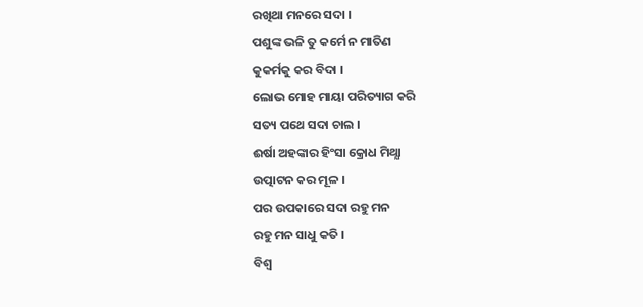ରଖିଥା ମନରେ ସଦା ।
ପଶୁଙ୍କ ଭଳି ତୁ କର୍ମେ ନ ମାତିଣ
କୁକର୍ମକୁ କର ବିଦା ।
ଲୋଭ ମୋହ ମାୟା ପରିତ୍ୟାଗ କରି
ସତ୍ୟ ପଥେ ସଦା ଚାଲ ।
ଈର୍ଷା ଅହଙ୍କାର ହିଂସା କ୍ରୋଧ ମିଥ୍ଯା
ଉତ୍ପାଟନ କର ମୂଳ ।
ପର ଉପକାରେ ସଦା ରହୁ ମନ
ରହୁ ମନ ସାଧୁ କତି ।
ବିଶ୍ବ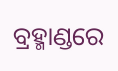ବ୍ରହ୍ମାଣ୍ଡରେ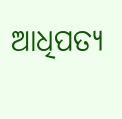ଆଧିପତ୍ଯ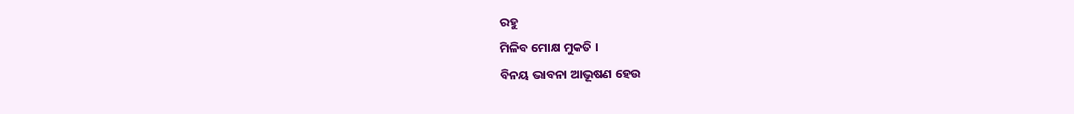ରହୁ
ମିଳିବ ମୋକ୍ଷ ମୁକତି ।
ବିନୟ ଭାବନା ଆଭୂଷଣ ହେଉ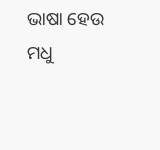ଭାଷା ହେଉ ମଧୁ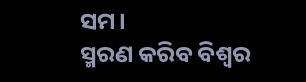ସମ।
ସ୍ମରଣ କରିବ ବିଶ୍ବର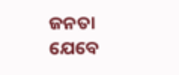ଜନତା
ଯେବେ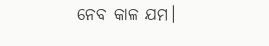ନେବ କାଳ ଯମ।